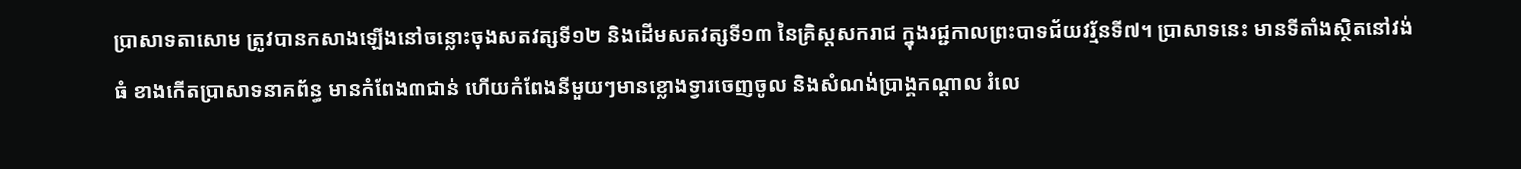ប្រាសាទតាសោម ត្រូវបានកសាងឡើងនៅចន្លោះចុងសតវត្សទី១២ និងដើមសតវត្សទី១៣ នៃគ្រិស្តសករាជ ក្នុងរជ្ជកាលព្រះបាទជ័យវរ្ម័នទី៧។ ប្រាសាទនេះ មានទីតាំងស្ថិតនៅវង់ធំ ខាងកើតប្រាសាទនាគព័ន្ធ មានកំពែង៣ជាន់ ហើយកំពែងនីមួយៗមានខ្លោងទ្វារចេញចូល និងសំណង់ប្រាង្គកណ្ដាល រំលេ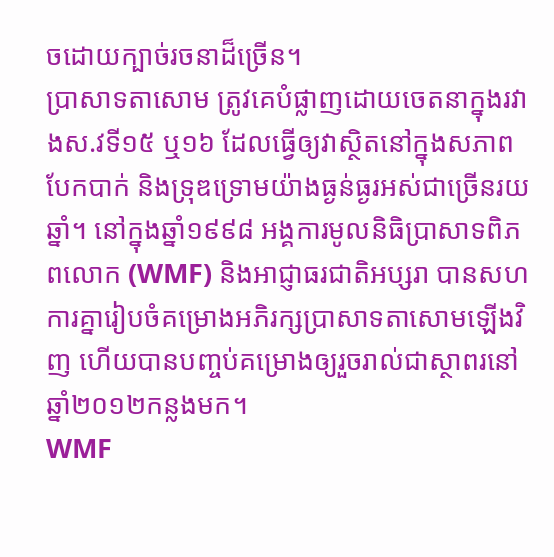ចដោយក្បាច់រចនាដ៏ច្រើន។
ប្រាសាទតាសោម ត្រូវគេបំផ្លាញដោយចេតនាក្នុងរវាងស.វទី១៥ ឬ១៦ ដែលធ្វើឲ្យវាស្ថិតនៅក្នុងសភាពបែកបាក់ និងទ្រុឌទ្រោមយ៉ាងធ្ងន់ធ្ងរអស់ជាច្រើនរយឆ្នាំ។ នៅក្នុងឆ្នាំ១៩៩៨ អង្គការមូលនិធិប្រាសាទពិភពលោក (WMF) និងអាជ្ញាធរជាតិអប្សរា បានសហការគ្នារៀបចំគម្រោងអភិរក្សប្រាសាទតាសោមឡើងវិញ ហើយបានបញ្ចប់គម្រោងឲ្យរួចរាល់ជាស្ថាពរនៅឆ្នាំ២០១២កន្លងមក។
WMF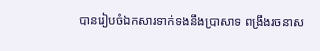បានរៀបចំឯកសារទាក់ទងនឹងប្រាសាទ ពង្រឹងរចនាស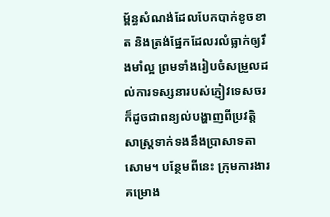ម្ព័ន្ធសំណង់ដែលបែកបាក់ខូចខាត និងត្រង់ផ្នែកដែលរលំធ្លាក់ឲ្យរឹងមាំល្អ ព្រមទាំងរៀបចំសម្រួលដល់ការទស្សនារបស់ភ្ញៀវទេសចរ ក៏ដូចជាពន្យល់បង្ហាញពីប្រវត្តិសាស្ត្រទាក់ទងនឹងប្រាសាទតាសោម។ បន្ថែមពីនេះ ក្រុមការងារគម្រោង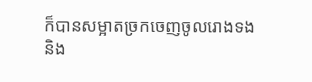ក៏បានសម្អាតច្រកចេញចូលរោងទង និង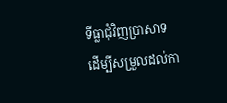ទីធ្លាជុំវិញប្រាសាទ ដើម្បីសម្រួលដល់កា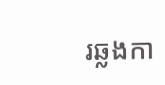រឆ្លងកា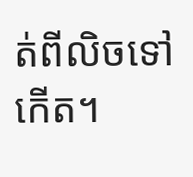ត់ពីលិចទៅកើត។